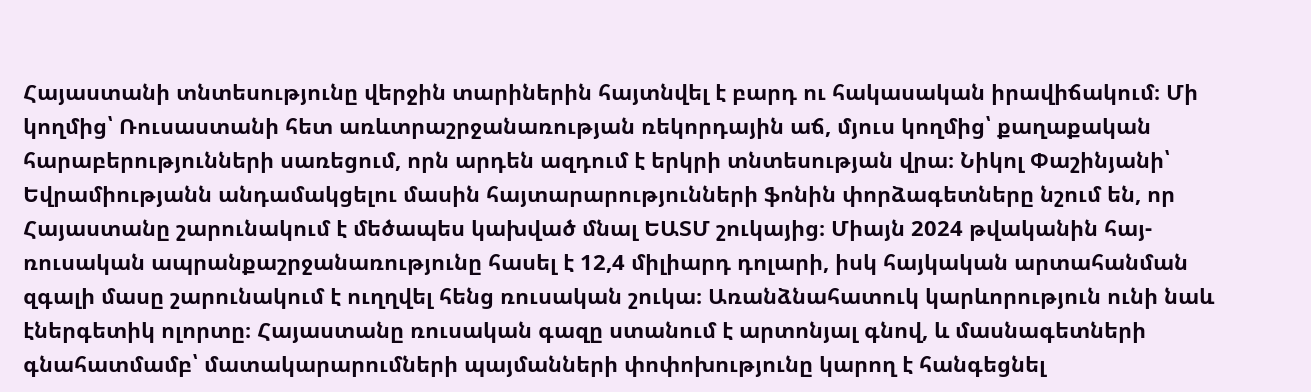Հայաստանի տնտեսությունը վերջին տարիներին հայտնվել է բարդ ու հակասական իրավիճակում։ Մի կողմից՝ Ռուսաստանի հետ առևտրաշրջանառության ռեկորդային աճ, մյուս կողմից՝ քաղաքական հարաբերությունների սառեցում, որն արդեն ազդում է երկրի տնտեսության վրա։ Նիկոլ Փաշինյանի՝ Եվրամիությանն անդամակցելու մասին հայտարարությունների ֆոնին փորձագետները նշում են, որ Հայաստանը շարունակում է մեծապես կախված մնալ ԵԱՏՄ շուկայից։ Միայն 2024 թվականին հայ-ռուսական ապրանքաշրջանառությունը հասել է 12,4 միլիարդ դոլարի, իսկ հայկական արտահանման զգալի մասը շարունակում է ուղղվել հենց ռուսական շուկա։ Առանձնահատուկ կարևորություն ունի նաև էներգետիկ ոլորտը։ Հայաստանը ռուսական գազը ստանում է արտոնյալ գնով, և մասնագետների գնահատմամբ՝ մատակարարումների պայմանների փոփոխությունը կարող է հանգեցնել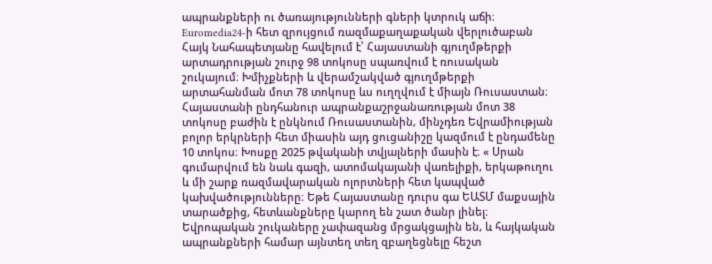ապրանքների ու ծառայությունների գների կտրուկ աճի։ Euromedia24-ի հետ զրույցում ռազմաքաղաքական վերլուծաբան Հայկ Նահապետյանը հավելում է՝ Հայաստանի գյուղմթերքի արտադրության շուրջ 98 տոկոսը սպառվում է ռուսական շուկայում։ Խմիչքների և վերամշակված գյուղմթերքի արտահանման մոտ 78 տոկոսը ևս ուղղվում է միայն Ռուսաստան։ Հայաստանի ընդհանուր ապրանքաշրջանառության մոտ 38 տոկոսը բաժին է ընկնում Ռուսաստանին, մինչդեռ Եվրամիության բոլոր երկրների հետ միասին այդ ցուցանիշը կազմում է ընդամենը 10 տոկոս։ Խոսքը 2025 թվականի տվյալների մասին է։ « Սրան գումարվում են նաև գազի, ատոմակայանի վառելիքի, երկաթուղու և մի շարք ռազմավարական ոլորտների հետ կապված կախվածությունները։ Եթե Հայաստանը դուրս գա ԵԱՏՄ մաքսային տարածքից, հետևանքները կարող են շատ ծանր լինել։ Եվրոպական շուկաները չափազանց մրցակցային են, և հայկական ապրանքների համար այնտեղ տեղ զբաղեցնելը հեշտ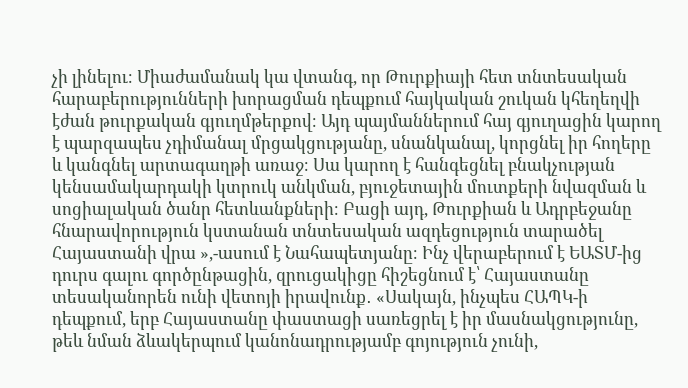չի լինելու։ Միաժամանակ կա վտանգ, որ Թուրքիայի հետ տնտեսական հարաբերությունների խորացման դեպքում հայկական շուկան կհեղեղվի էժան թուրքական գյուղմթերքով։ Այդ պայմաններում հայ գյուղացին կարող է պարզապես չդիմանալ մրցակցությանը, սնանկանալ, կորցնել իր հողերը և կանգնել արտագաղթի առաջ։ Սա կարող է հանգեցնել բնակչության կենսամակարդակի կտրուկ անկման, բյուջետային մուտքերի նվազման և սոցիալական ծանր հետևանքների։ Բացի այդ, Թուրքիան և Ադրբեջանը հնարավորություն կստանան տնտեսական ազդեցություն տարածել Հայաստանի վրա »,-ասում է Նահապետյանը։ Ինչ վերաբերում է ԵԱՏՄ-ից դուրս գալու գործընթացին, զրուցակիցը հիշեցնում է՝ Հայաստանը տեսականորեն ունի վետոյի իրավունք․ «Սակայն, ինչպես ՀԱՊԿ-ի դեպքում, երբ Հայաստանը փաստացի սառեցրել է իր մասնակցությունը, թեև նման ձևակերպում կանոնադրությամբ գոյություն չունի,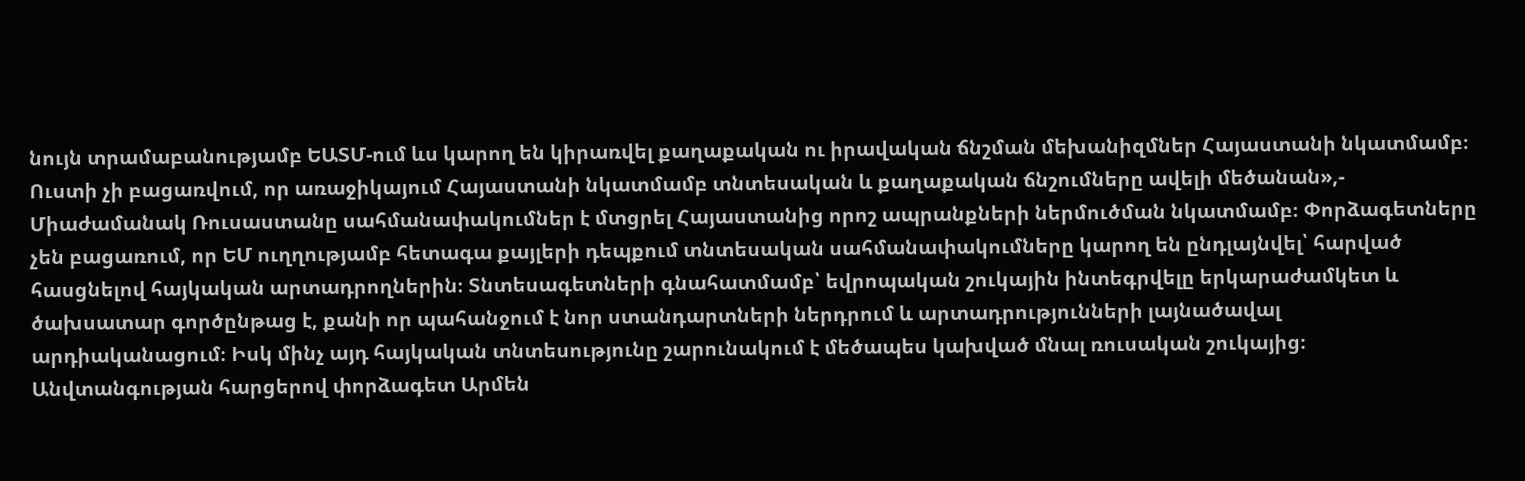նույն տրամաբանությամբ ԵԱՏՄ-ում ևս կարող են կիրառվել քաղաքական ու իրավական ճնշման մեխանիզմներ Հայաստանի նկատմամբ։ Ուստի չի բացառվում, որ առաջիկայում Հայաստանի նկատմամբ տնտեսական և քաղաքական ճնշումները ավելի մեծանան»,- Միաժամանակ Ռուսաստանը սահմանափակումներ է մտցրել Հայաստանից որոշ ապրանքների ներմուծման նկատմամբ։ Փորձագետները չեն բացառում, որ ԵՄ ուղղությամբ հետագա քայլերի դեպքում տնտեսական սահմանափակումները կարող են ընդլայնվել՝ հարված հասցնելով հայկական արտադրողներին։ Տնտեսագետների գնահատմամբ՝ եվրոպական շուկային ինտեգրվելը երկարաժամկետ և ծախսատար գործընթաց է, քանի որ պահանջում է նոր ստանդարտների ներդրում և արտադրությունների լայնածավալ արդիականացում։ Իսկ մինչ այդ հայկական տնտեսությունը շարունակում է մեծապես կախված մնալ ռուսական շուկայից։ Անվտանգության հարցերով փորձագետ Արմեն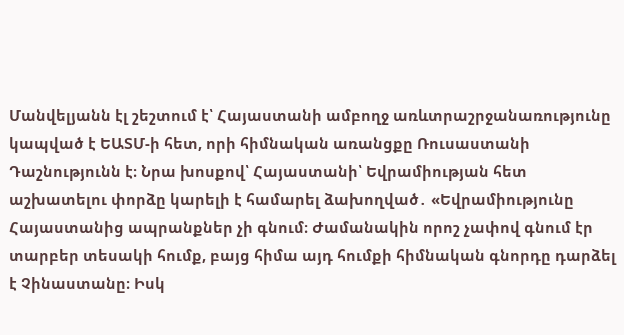Մանվելյանն էլ շեշտում է՝ Հայաստանի ամբողջ առևտրաշրջանառությունը կապված է ԵԱՏՄ-ի հետ, որի հիմնական առանցքը Ռուսաստանի Դաշնությունն է։ Նրա խոսքով՝ Հայաստանի՝ Եվրամիության հետ աշխատելու փորձը կարելի է համարել ձախողված․ «Եվրամիությունը Հայաստանից ապրանքներ չի գնում։ Ժամանակին որոշ չափով գնում էր տարբեր տեսակի հումք, բայց հիմա այդ հումքի հիմնական գնորդը դարձել է Չինաստանը։ Իսկ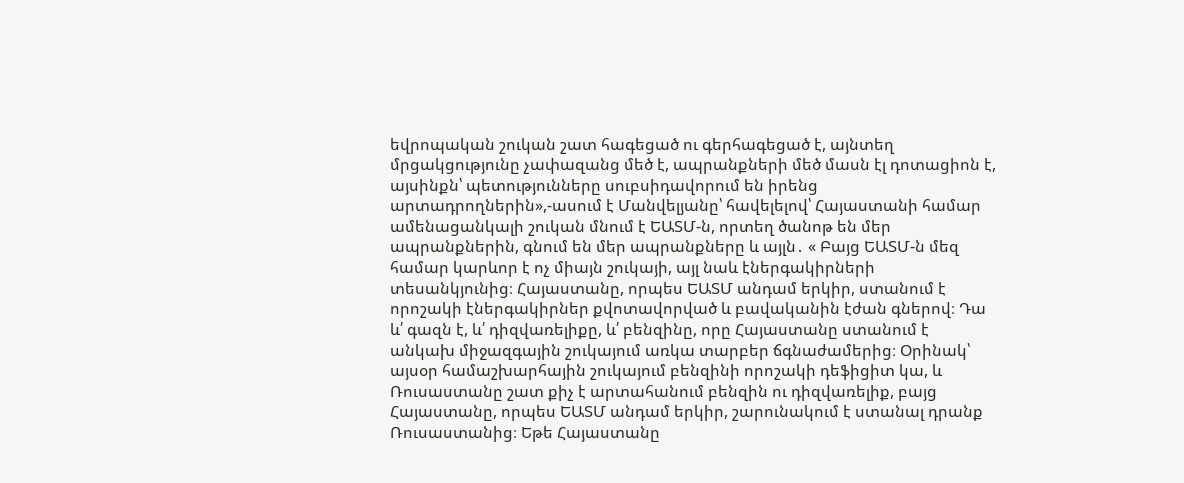եվրոպական շուկան շատ հագեցած ու գերհագեցած է, այնտեղ մրցակցությունը չափազանց մեծ է, ապրանքների մեծ մասն էլ դոտացիոն է, այսինքն՝ պետությունները սուբսիդավորում են իրենց արտադրողներին»,-ասում է Մանվելյանը՝ հավելելով՝ Հայաստանի համար ամենացանկալի շուկան մնում է ԵԱՏՄ-ն, որտեղ ծանոթ են մեր ապրանքներին, գնում են մեր ապրանքները և այլն․ « Բայց ԵԱՏՄ-ն մեզ համար կարևոր է ոչ միայն շուկայի, այլ նաև էներգակիրների տեսանկյունից։ Հայաստանը, որպես ԵԱՏՄ անդամ երկիր, ստանում է որոշակի էներգակիրներ քվոտավորված և բավականին էժան գներով։ Դա և՛ գազն է, և՛ դիզվառելիքը, և՛ բենզինը, որը Հայաստանը ստանում է անկախ միջազգային շուկայում առկա տարբեր ճգնաժամերից։ Օրինակ՝ այսօր համաշխարհային շուկայում բենզինի որոշակի դեֆիցիտ կա, և Ռուսաստանը շատ քիչ է արտահանում բենզին ու դիզվառելիք, բայց Հայաստանը, որպես ԵԱՏՄ անդամ երկիր, շարունակում է ստանալ դրանք Ռուսաստանից։ Եթե Հայաստանը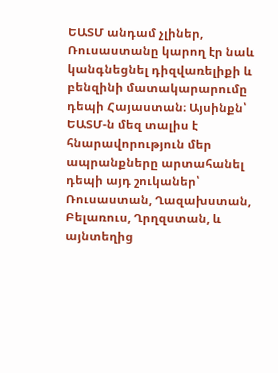ԵԱՏՄ անդամ չլիներ, Ռուսաստանը կարող էր նաև կանգնեցնել դիզվառելիքի և բենզինի մատակարարումը դեպի Հայաստան։ Այսինքն՝ ԵԱՏՄ-ն մեզ տալիս է հնարավորություն մեր ապրանքները արտահանել դեպի այդ շուկաներ՝ Ռուսաստան, Ղազախստան, Բելառուս, Ղրղզստան, և այնտեղից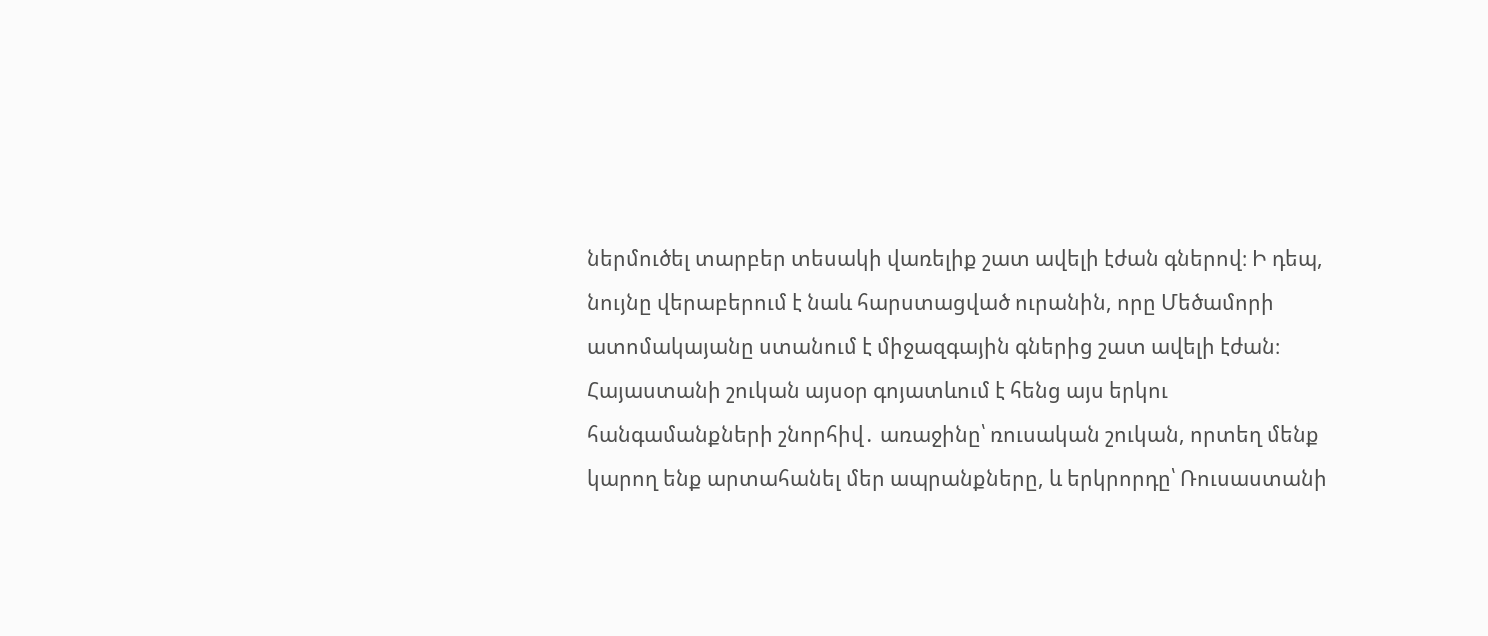ներմուծել տարբեր տեսակի վառելիք շատ ավելի էժան գներով։ Ի դեպ, նույնը վերաբերում է նաև հարստացված ուրանին, որը Մեծամորի ատոմակայանը ստանում է միջազգային գներից շատ ավելի էժան։ Հայաստանի շուկան այսօր գոյատևում է հենց այս երկու հանգամանքների շնորհիվ․ առաջինը՝ ռուսական շուկան, որտեղ մենք կարող ենք արտահանել մեր ապրանքները, և երկրորդը՝ Ռուսաստանի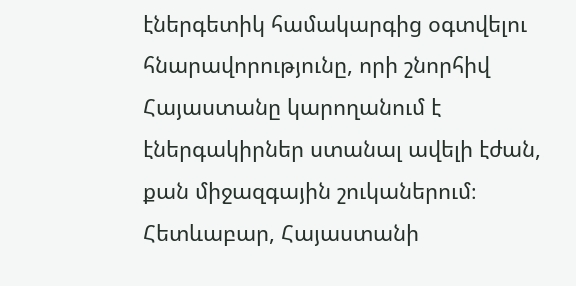էներգետիկ համակարգից օգտվելու հնարավորությունը, որի շնորհիվ Հայաստանը կարողանում է էներգակիրներ ստանալ ավելի էժան, քան միջազգային շուկաներում։ Հետևաբար, Հայաստանի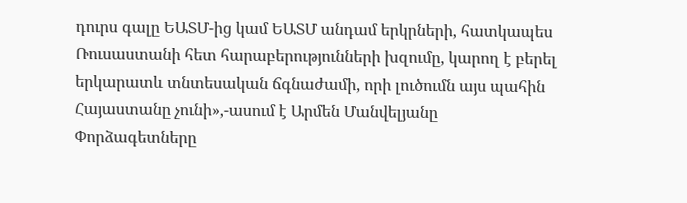դուրս գալը ԵԱՏՄ-ից կամ ԵԱՏՄ անդամ երկրների, հատկապես Ռուսաստանի հետ հարաբերությունների խզումը, կարող է բերել երկարատև տնտեսական ճգնաժամի, որի լուծումն այս պահին Հայաստանը չունի»,-ասում է Արմեն Մանվելյանը
Փորձագետները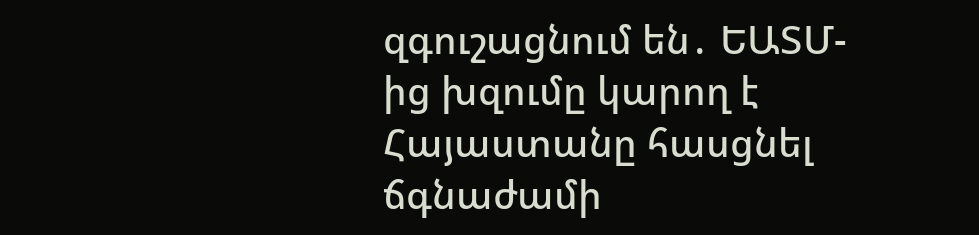զգուշացնում են․ ԵԱՏՄ-ից խզումը կարող է Հայաստանը հասցնել ճգնաժամի